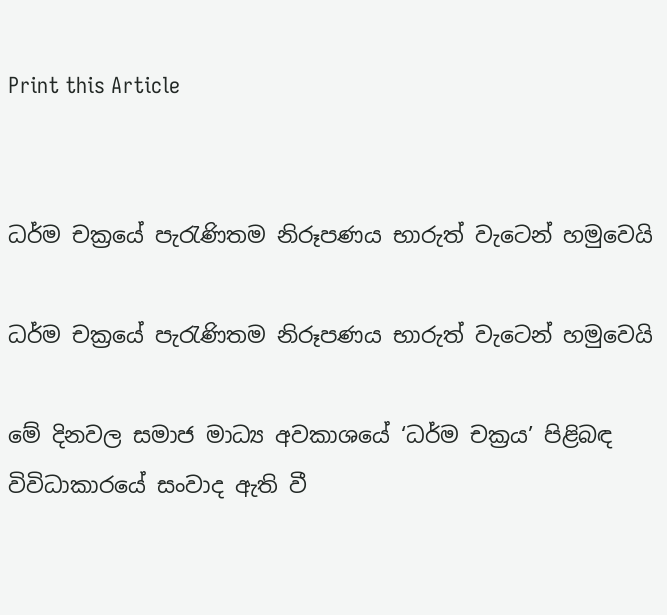Print this Article


ධර්ම චක්‍රයේ පැරැණිතම නිරූපණය භාරුත් වැටෙන් හමුවෙයි

ධර්ම චක්‍රයේ පැරැණිතම නිරූපණය භාරුත් වැටෙන් හමුවෙයි

මේ දිනවල සමාජ මාධ්‍ය අවකාශයේ ‘ධර්ම චක්‍රය’ පිළිබඳ විවිධාකාරයේ සංවාද ඇති වී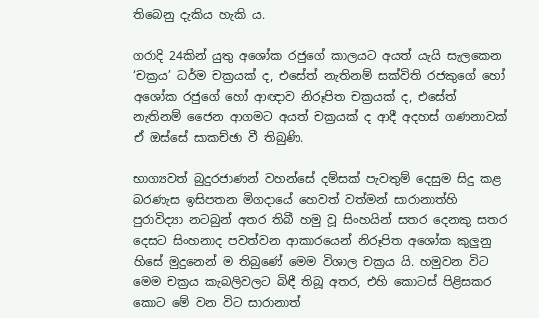තිබෙනු දැකිය හැකි ය.

ගරාදි 24කින් යුතු අශෝක රජුගේ කාලයට අයත් යැයි සැලකෙන ‘චක්‍රය’ ධර්ම චක්‍රයක් ද, එසේත් නැතිනම් සක්විති රජකුගේ හෝ අශෝක රජුගේ හෝ ආඥාව නිරූපිත චක්‍රයක් ද, එසේත් නැතිනම් ජෛන ආගමට අයත් චක්‍රයක් ද ආදී අදහස් ගණනාවක් ඒ ඔස්සේ සාකච්ඡා වී තිබුණි.

භාග්‍යවත් බුදුරජාණන් වහන්සේ දම්සක් පැවතුම් දෙසුම සිදු කළ බරණැස ඉසිපතන මිගදායේ හෙවත් වත්මන් සාරානාත්හි පුරාවිද්‍යා නටබුන් අතර තිබී හමු වූ සිංහයින් සතර දෙනකු සතර දෙසට සිංහනාද පවත්වන ආකාරයෙන් නිරූපිත අශෝක කුලුනු හිසේ මුදුනෙන් ම තිබුණේ මෙම විශාල චක්‍රය යි. හමුවන විට මෙම චක්‍රය කැබලිවලට බිඳී තිබූ අතර, එහි කොටස් පිළිසකර කොට මේ වන විට සාරානාත්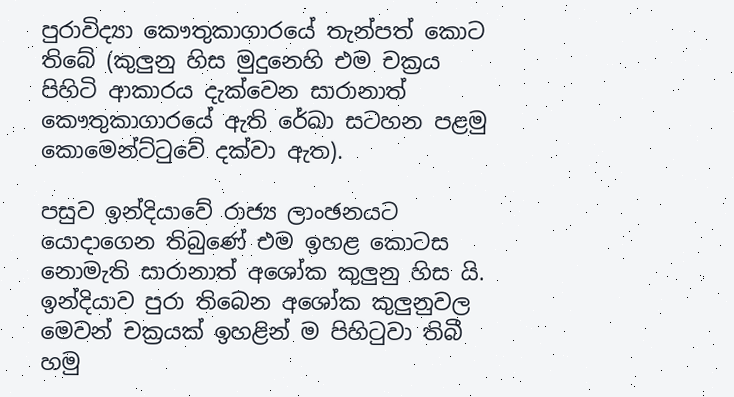පුරාවිද්‍යා කෞතුකාගාරයේ තැන්පත් කොට තිබේ (කුලුනු හිස මුදුනෙහි එම චක්‍රය පිහිටි ආකාරය දැක්වෙන සාරානාත් කෞතුකාගාරයේ ඇති රේඛා සටහන පළමු කොමෙන්ට්ටුවේ දක්වා ඇත).

පසුව ඉන්දියාවේ රාජ්‍ය ලාංඡනයට යොදාගෙන තිබුණේ එම ඉහළ කොටස නොමැති සාරානාත් අශෝක කුලුනු හිස යි. ඉන්දියාව පුරා තිබෙන අශෝක කුලුනුවල මෙවන් චක්‍රයක් ඉහළින් ම පිහිටුවා තිබී හමු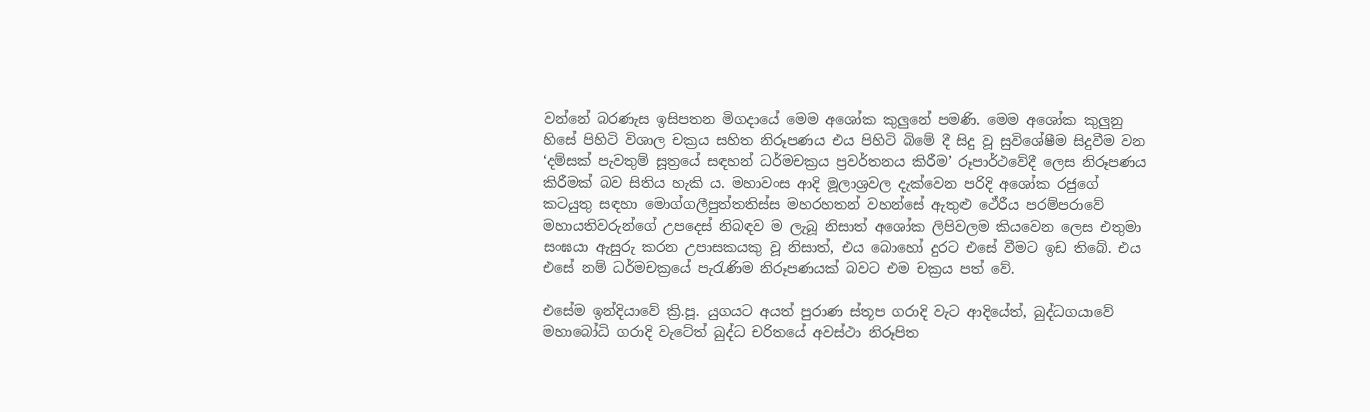වන්නේ බරණැස ඉසිපතන මිගදායේ මෙම අශෝක කුලුනේ පමණි. මෙම අශෝක කුලුනු හිසේ පිහිටි විශාල චක්‍රය සහිත නිරූපණය එය පිහිටි බිමේ දී සිදු වූ සුවිශේෂීම සිදුවීම වන ‘දම්සක් පැවතුම් සූත්‍රයේ සඳහන් ධර්මචක්‍රය ප්‍රවර්තනය කිරීම’ රූපාර්ථවේදී ලෙස නිරූපණය කිරීමක් බව සිතිය හැකි ය. මහාවංස ආදි මූලාශ්‍රවල දැක්වෙන පරිදි අශෝක රජුගේ කටයුතු සඳහා මොග්ගලීපුත්තතිස්ස මහරහතන් වහන්සේ ඇතුළු ථේරීය පරම්පරාවේ මහායතිවරුන්ගේ උපදෙස් නිබඳව ම ලැබූ නිසාත් අශෝක ලිපිවලම කියවෙන ලෙස එතුමා සංඝයා ඇසුරු කරන උපාසකයකු වූ නිසාත්, එය බොහෝ දුරට එසේ වීමට ඉඩ තිබේ. එය එසේ නම් ධර්මචක්‍රයේ පැරැණිම නිරූපණයක් බවට එම චක්‍රය පත් වේ.

එසේම ඉන්දියාවේ ක්‍රි.පූ. යුගයට අයත් පුරාණ ස්තූප ගරාදි වැට ආදියේත්, බුද්ධගයාවේ මහාබෝධි ගරාදි වැටේත් බුද්ධ චරිතයේ අවස්ථා නිරූපිත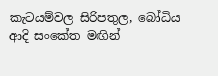කැටයම්වල සිරිපතුල, බෝධිය ආදි සංකේත මඟින්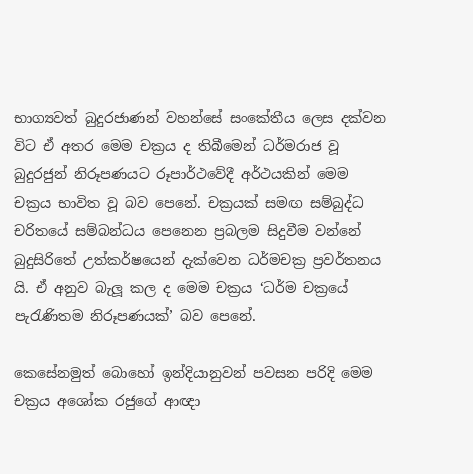භාග්‍යවත් බුදුරජාණන් වහන්සේ සංකේතීය ලෙස දක්වන විට ඒ අතර මෙම චක්‍රය ද තිබීමෙන් ධර්මරාජ වූ බුදුරජුන් නිරූපණයට රූපාර්ථවේදී අර්ථයකින් මෙම චක්‍රය භාවිත වූ බව පෙනේ. චක්‍රයක් සමඟ සම්බුද්ධ චරිතයේ සම්බන්ධය පෙනෙන ප්‍රබලම සිදුවීම වන්නේ බුදුසිරිතේ උත්කර්ෂයෙන් දැක්වෙන ධර්මචක්‍ර ප්‍රවර්තනය යි. ඒ අනුව බැලූ කල ද මෙම චක්‍රය ‘ධර්ම චක්‍රයේ පැරැණිතම නිරූපණයක්’ බව පෙනේ.

කෙසේනමුත් බොහෝ ඉන්දියානුවන් පවසන පරිදි මෙම චක්‍රය අශෝක රජුගේ ආඥා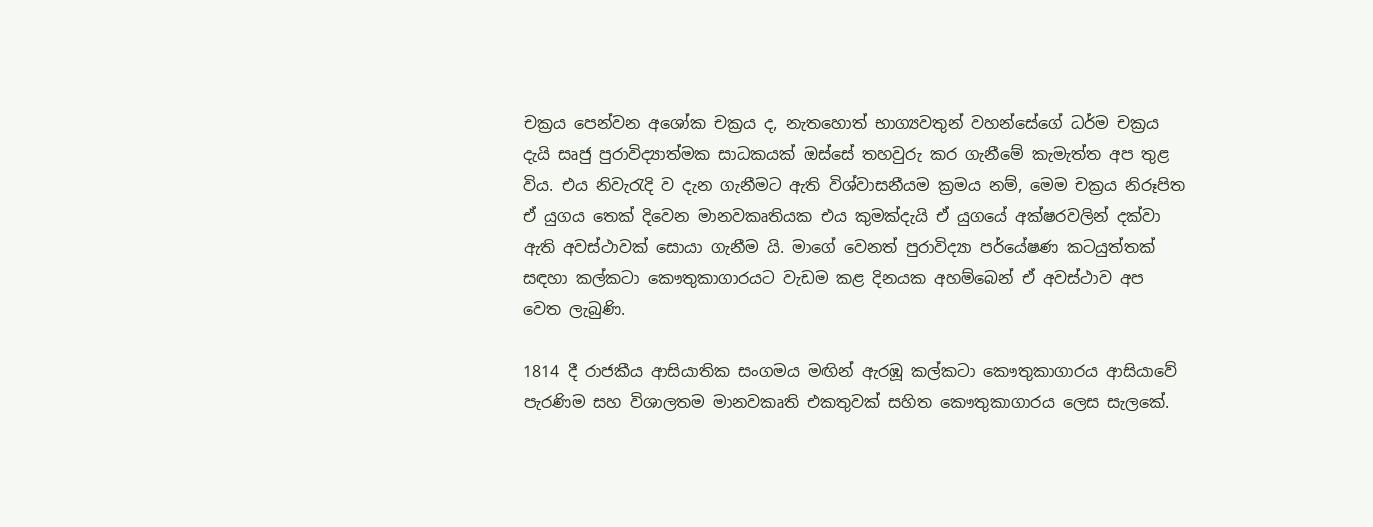චක්‍රය පෙන්වන අශෝක චක්‍රය ද, නැතහොත් භාග්‍යවතුන් වහන්සේගේ ධර්ම චක්‍රය දැයි සෘජු පුරාවිද්‍යාත්මක සාධකයක් ඔස්සේ තහවුරු කර ගැනීමේ කැමැත්ත අප තුළ විය. එය නිවැරැදි ව දැන ගැනීමට ඇති විශ්වාසනීයම ක්‍රමය නම්, මෙම චක්‍රය නිරූපිත ඒ යුගය තෙක් දිවෙන මානවකෘතියක එය කුමක්දැයි ඒ යුගයේ අක්ෂරවලින් දක්වා ඇති අවස්ථාවක් සොයා ගැනීම යි. මාගේ වෙනත් පුරාවිද්‍යා පර්යේෂණ කටයුත්තක් සඳහා කල්කටා කෞතුකාගාරයට වැඩම කළ දිනයක අහම්බෙන් ඒ අවස්ථාව අප වෙත ලැබුණි.

1814 දී රාජකීය ආසියාතික සංගමය මඟින් ඇරඹූ කල්කටා කෞතුකාගාරය ආසියාවේ පැරණිම සහ විශාලතම මානවකෘති එකතුවක් සහිත කෞතුකාගාරය ලෙස සැලකේ.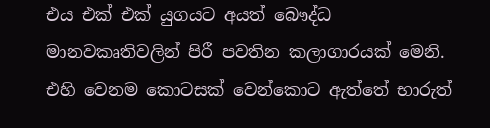එය එක් එක් යුගයට අයත් බෞද්ධ මානවකෘතිවලින් පිරී පවතින කලාගාරයක් මෙනි. එහි වෙනම කොටසක් වෙන්කොට ඇත්තේ භාරුත්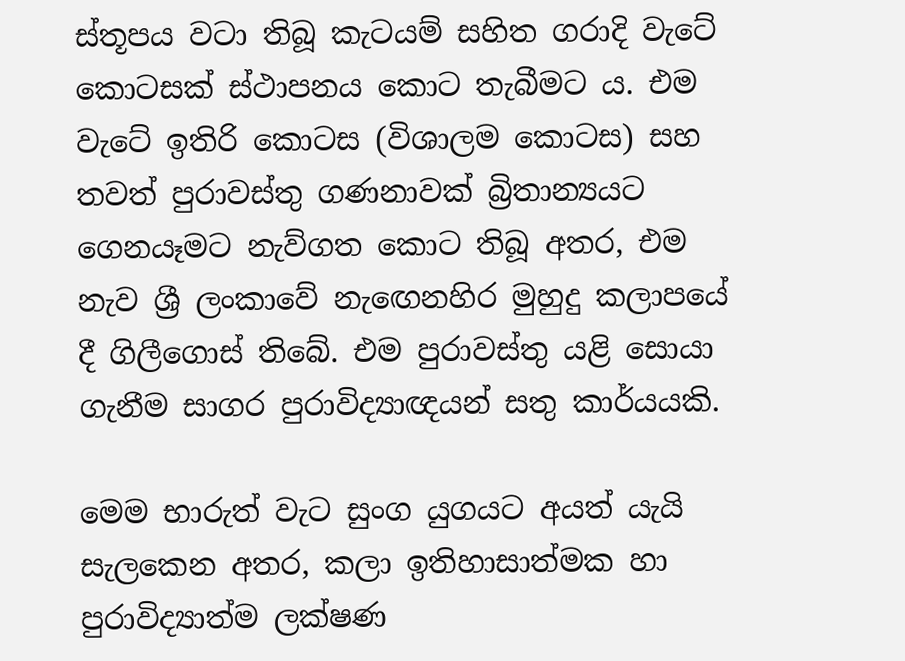ස්තූපය වටා තිබූ කැටයම් සහිත ගරාදි වැටේ කොටසක් ස්ථාපනය කොට තැබීමට ය. එම වැටේ ඉතිරි කොටස (විශාලම කොටස) සහ තවත් පුරාවස්තු ගණනාවක් බ්‍රිතාන්‍යයට ගෙනයෑමට නැව්ගත කොට තිබූ අතර, එම නැව ශ්‍රී ලංකාවේ නැඟෙනහිර මුහුදු කලාපයේ දී ගිලීගොස් තිබේ. එම පුරාවස්තු යළි සොයා ගැනීම සාගර පුරාවිද්‍යාඥයන් සතු කාර්යයකි.

මෙම භාරුත් වැට සුංග යුගයට අයත් යැයි සැලකෙන අතර, කලා ඉතිහාසාත්මක හා පුරාවිද්‍යාත්ම ලක්ෂණ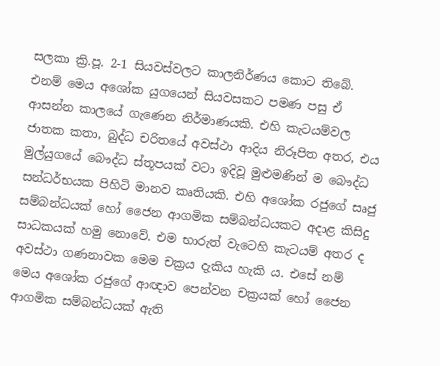සලකා ක්‍රි.පූ. 2-1 සියවස්වලට කාලනිර්ණය කොට තිබේ. එනම් මෙය අශෝක යුගයෙන් සියවසකට පමණ පසු ඒ ආසන්න කාලයේ ගැණෙන නිර්මාණයකි. එහි කැටයම්වල ජාතක කතා, බුද්ධ චරිතයේ අවස්ථා ආදිය නිරූපිත අතර, එය මුල්යුගයේ බෞද්ධ ස්තූපයක් වටා ඉදිවූ මුළුමණින් ම බෞද්ධ සන්ධර්භයක පිහිටි මානව කෘතියකි. එහි අශෝක රජුගේ සෘජු සම්බන්ධයක් හෝ ජෛන ආගමික සම්බන්ධයකට අදාළ කිසිදු සාධකයක් හමු නොවේ. එම භාරුත් වැටෙහි කැටයම් අතර ද අවස්ථා ගණනාවක මෙම චක්‍රය දැකිය හැකි ය. එසේ නම් මෙය අශෝක රජුගේ ආඥාව පෙන්වන චක්‍රයක් හෝ ජෛන ආගමික සම්බන්ධයක් ඇති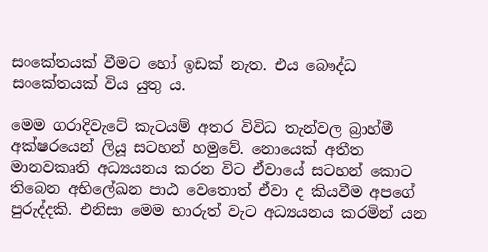සංකේතයක් වීමට හෝ ඉඩක් නැත. එය බෞද්ධ සංකේතයක් විය යුතු ය.

මෙම ගරාදිවැටේ කැටයම් අතර විවිධ තැන්වල බ්‍රාහ්මී අක්ෂරයෙන් ලියූ සටහන් හමුවේ. නොයෙක් අතීත මානවකෘති අධ්‍යයනය කරන විට ඒවායේ සටහන් කොට තිබෙන අභිලේඛන පාඨ වෙතොත් ඒවා ද කියවීම අපගේ පුරුද්දකි. එනිසා මෙම භාරුත් වැට අධ්‍යයනය කරමින් යන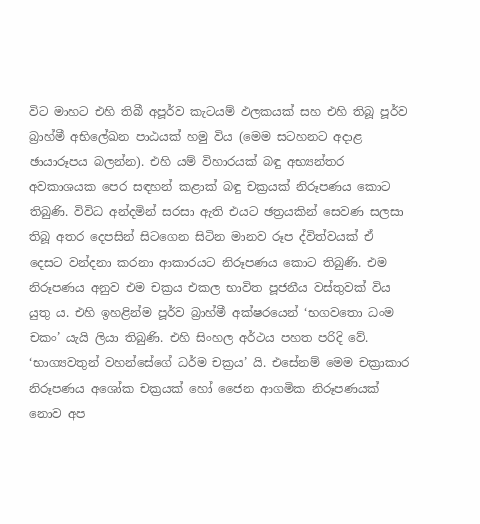විට මාහට එහි තිබී අපූර්ව කැටයම් ඵලකයක් සහ එහි තිබූ පූර්ව බ්‍රාහ්මී අභිලේඛන පාඨයක් හමු විය (මෙම සටහනට අදාළ ඡායාරූපය බලන්න). එහි යම් විහාරයක් බඳු අභ්‍යන්තර අවකාශයක පෙර සඳහන් කළාක් බඳු චක්‍රයක් නිරූපණය කොට තිබුණි. විවිධ අන්දමින් සරසා ඇති එයට ඡත්‍රයකින් සෙවණ සලසා තිබූ අතර දෙපසින් සිටගෙන සිටින මානව රූප ද්විත්වයක් ඒ දෙසට වන්දනා කරනා ආකාරයට නිරූපණය කොට තිබුණි. එම නිරූපණය අනුව එම චක්‍රය එකල භාවිත පූජනීය වස්තුවක් විය යුතු ය. එහි ඉහළින්ම පූර්ව බ්‍රාහ්මී අක්ෂරයෙන් ‘භගවතො ධංම චකං’ යැයි ලියා තිබුණි. එහි සිංහල අර්ථය පහත පරිදි වේ. ‘භාග්‍යවතුන් වහන්සේගේ ධර්ම චක්‍රය’ යි. එසේනම් මෙම චක්‍රාකාර නිරූපණය අශෝක චක්‍රයක් හෝ ජෛන ආගමික නිරූපණයක් නොව අප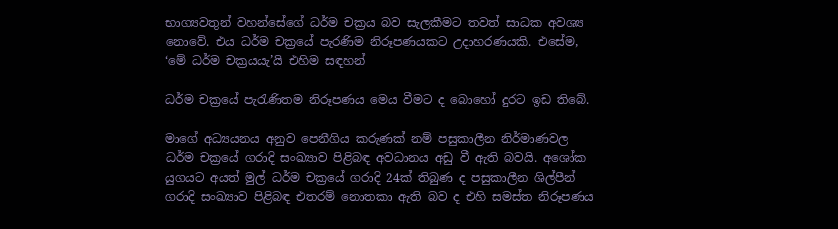භාග්‍යවතුන් වහන්සේගේ ධර්ම චක්‍රය බව සැලකීමට තවත් සාධක අවශ්‍ය නොවේ. එය ධර්ම චක්‍රයේ පැරණිම නිරූපණයකට උදාහරණයකි. එසේම, ‘මේ ධර්ම චක්‍රයයැ’යි එහිම සඳහන්

ධර්ම චක්‍රයේ පැරැණිතම නිරූපණය මෙය වීමට ද බොහෝ දුරට ඉඩ තිබේ.

මාගේ අධ්‍යයනය අනුව පෙනීගිය කරුණක් නම් පසුකාලීන නිර්මාණවල ධර්ම චක්‍රයේ ගරාදි සංඛ්‍යාව පිළිබඳ අවධානය අඩු වී ඇති බවයි. අශෝක යුගයට අයත් මුල් ධර්ම චක්‍රයේ ගරාදි 24ක් තිබුණ ද පසුකාලීන ශිල්පීන් ගරාදි සංඛ්‍යාව පිළිබඳ එතරම් නොතකා ඇති බව ද එහි සමස්ත නිරූපණය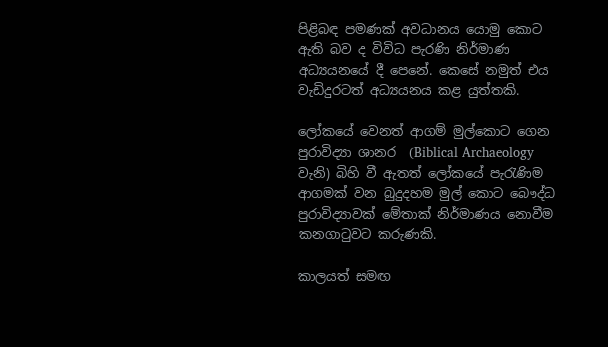පිළිබඳ පමණක් අවධානය යොමු කොට ඇති බව ද විවිධ පැරණි නිර්මාණ අධ්‍යයනයේ දී පෙනේ. කෙසේ නමුත් එය වැඩිදුරටත් අධ්‍යයනය කළ යුත්තකි.

ලෝකයේ වෙනත් ආගම් මුල්කොට ගෙන පුරාවිද්‍යා ශානර  (Biblical Archaeology වැනි) බිහි වී ඇතත් ලෝකයේ පැරැණිම ආගමක් වන බුදුදහම මුල් කොට බෞද්ධ පුරාවිද්‍යාවක් මේතාක් නිර්මාණය නොවීම කනගාටුවට කරුණකි.

කාලයත් සමඟ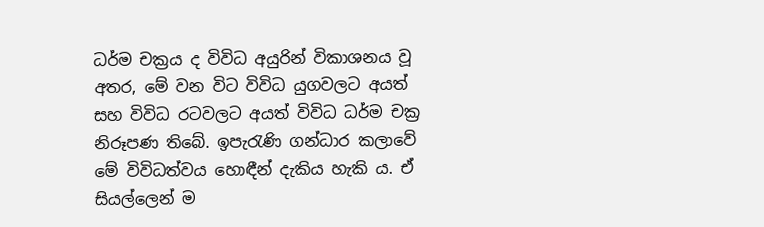ධර්ම චක්‍රය ද විවිධ අයුරින් විකාශනය වූ අතර, මේ වන විට විවිධ යුගවලට අයත් සහ විවිධ රටවලට අයත් විවිධ ධර්ම චක්‍ර නිරූපණ තිබේ. ඉපැරැණි ගන්ධාර කලාවේ මේ විවිධත්වය හොඳීන් දැකිය හැකි ය. ඒ සියල්ලෙන් ම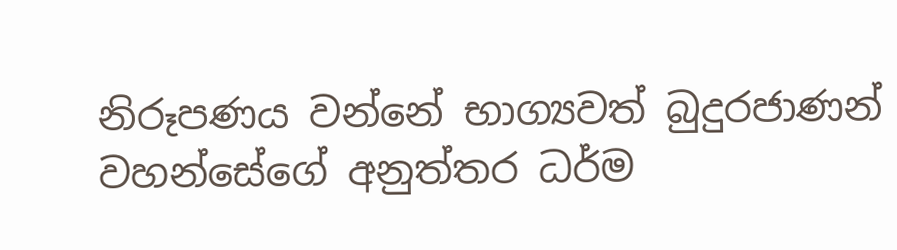නිරූපණය වන්නේ භාග්‍යවත් බුදුරජාණන් වහන්සේගේ අනුත්තර ධර්ම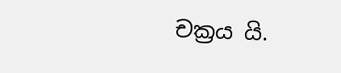චක්‍රය යි.